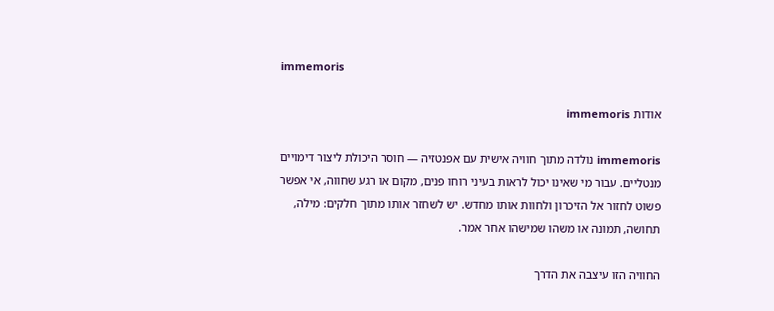immemoris

אודות immemoris

immemoris נולדה מתוך חוויה אישית עם אפנטזיה — חוסר היכולת ליצור דימויים מנטליים. עבור מי שאינו יכול לראות בעיני רוחו פנים, מקום או רגע שחווה, אי אפשר פשוט לחזור אל הזיכרון ולחוות אותו מחדש. יש לשחזר אותו מתוך חלקים: מילה, תחושה, תמונה או משהו שמישהו אחר אמר.

החוויה הזו עיצבה את הדרך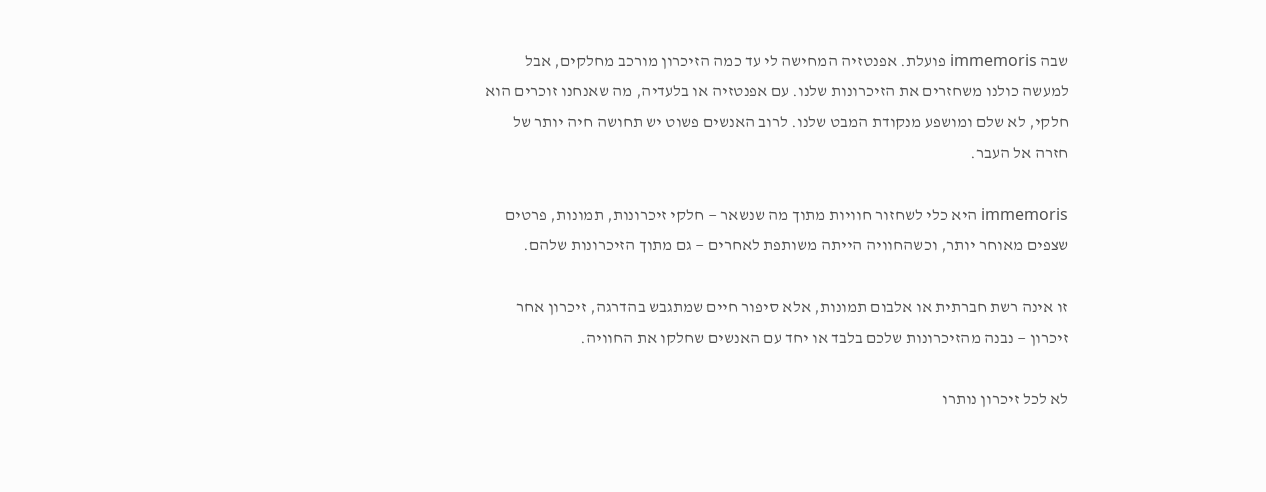שבה immemoris פועלת. אפנטזיה המחישה לי עד כמה הזיכרון מורכב מחלקים, אבל למעשה כולנו משחזרים את הזיכרונות שלנו. עם אפנטזיה או בלעדיה, מה שאנחנו זוכרים הוא חלקי, לא שלם ומושפע מנקודת המבט שלנו. לרוב האנשים פשוט יש תחושה חיה יותר של חזרה אל העבר.

immemoris היא כלי לשחזור חוויות מתוך מה שנשאר — חלקי זיכרונות, תמונות, פרטים שצפים מאוחר יותר, וכשהחוויה הייתה משותפת לאחרים — גם מתוך הזיכרונות שלהם.

זו אינה רשת חברתית או אלבום תמונות, אלא סיפור חיים שמתגבש בהדרגה, זיכרון אחר זיכרון — נבנה מהזיכרונות שלכם בלבד או יחד עם האנשים שחלקו את החוויה.

לא לכל זיכרון נותרו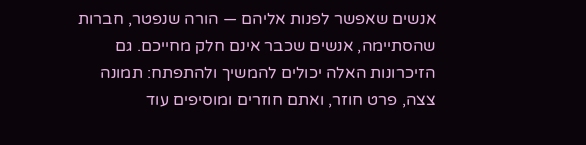אנשים שאפשר לפנות אליהם — הורה שנפטר, חברות שהסתיימה, אנשים שכבר אינם חלק מחייכם. גם הזיכרונות האלה יכולים להמשיך ולהתפתח: תמונה צצה, פרט חוזר, ואתם חוזרים ומוסיפים עוד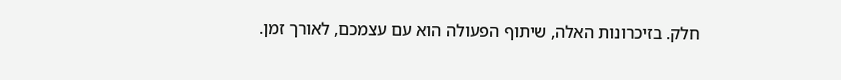חלק. בזיכרונות האלה, שיתוף הפעולה הוא עם עצמכם, לאורך זמן.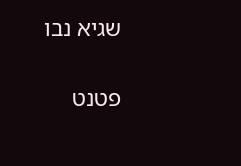שגיא נבו

פטנט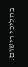בהליכי רישום.